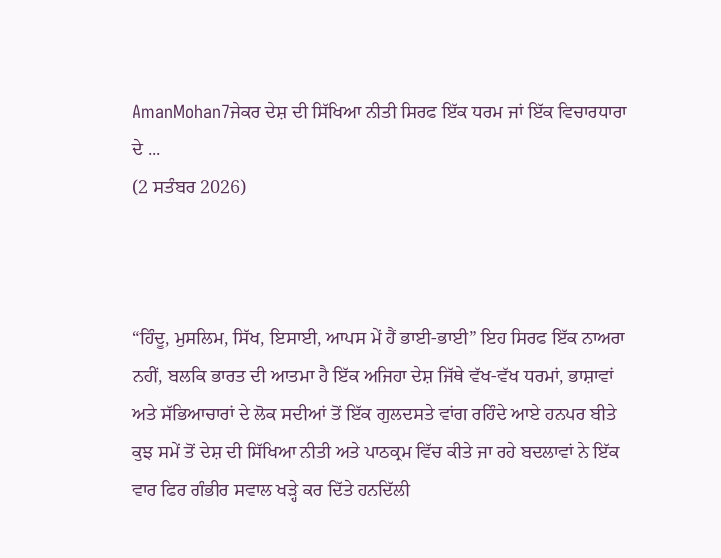AmanMohan7ਜੇਕਰ ਦੇਸ਼ ਦੀ ਸਿੱਖਿਆ ਨੀਤੀ ਸਿਰਫ ਇੱਕ ਧਰਮ ਜਾਂ ਇੱਕ ਵਿਚਾਰਧਾਰਾ ਦੇ ...
(2 ਸਤੰਬਰ 2026)



“ਹਿੰਦੂ, ਮੁਸਲਿਮ, ਸਿੱਖ, ਇਸਾਈ, ਆਪਸ ਮੇਂ ਹੈਂ ਭਾਈ-ਭਾਈ” ਇਹ ਸਿਰਫ ਇੱਕ ਨਾਅਰਾ ਨਹੀਂ, ਬਲਕਿ ਭਾਰਤ ਦੀ ਆਤਮਾ ਹੈ ਇੱਕ ਅਜਿਹਾ ਦੇਸ਼ ਜਿੱਥੇ ਵੱਖ-ਵੱਖ ਧਰਮਾਂ, ਭਾਸ਼ਾਵਾਂ ਅਤੇ ਸੱਭਿਆਚਾਰਾਂ ਦੇ ਲੋਕ ਸਦੀਆਂ ਤੋਂ ਇੱਕ ਗੁਲਦਸਤੇ ਵਾਂਗ ਰਹਿੰਦੇ ਆਏ ਹਨਪਰ ਬੀਤੇ ਕੁਝ ਸਮੇਂ ਤੋਂ ਦੇਸ਼ ਦੀ ਸਿੱਖਿਆ ਨੀਤੀ ਅਤੇ ਪਾਠਕ੍ਰਮ ਵਿੱਚ ਕੀਤੇ ਜਾ ਰਹੇ ਬਦਲਾਵਾਂ ਨੇ ਇੱਕ ਵਾਰ ਫਿਰ ਗੰਭੀਰ ਸਵਾਲ ਖੜ੍ਹੇ ਕਰ ਦਿੱਤੇ ਹਨਦਿੱਲੀ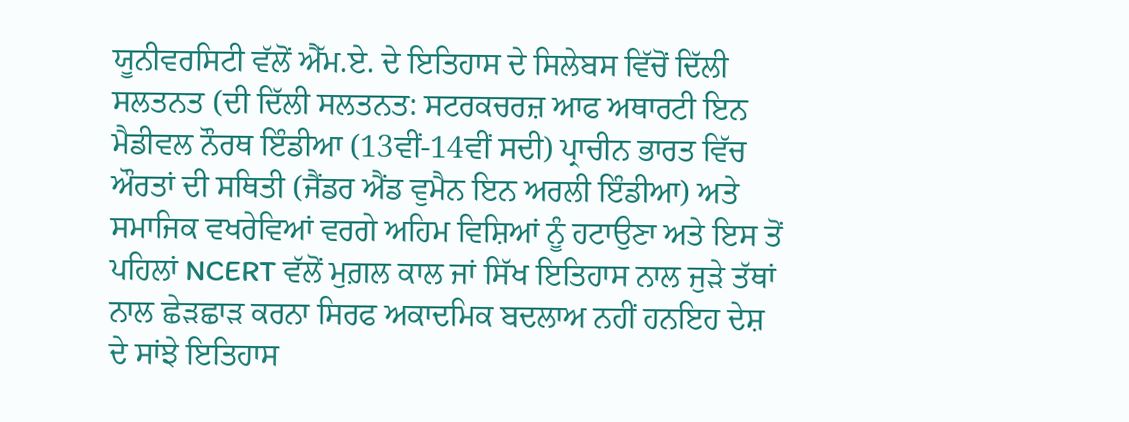ਯੂਨੀਵਰਸਿਟੀ ਵੱਲੋਂ ਐੱਮ.ਏ. ਦੇ ਇਤਿਹਾਸ ਦੇ ਸਿਲੇਬਸ ਵਿੱਚੋਂ ਦਿੱਲੀ ਸਲਤਨਤ (ਦੀ ਦਿੱਲੀ ਸਲਤਨਤ: ਸਟਰਕਚਰਜ਼ ਆਫ ਅਥਾਰਟੀ ਇਨ ਮੈਡੀਵਲ ਨੌਰਥ ਇੰਡੀਆ (13ਵੀਂ-14ਵੀਂ ਸਦੀ) ਪ੍ਰਾਚੀਨ ਭਾਰਤ ਵਿੱਚ ਔਰਤਾਂ ਦੀ ਸਥਿਤੀ (ਜੈਂਡਰ ਐਂਡ ਵੁਮੈਨ ਇਨ ਅਰਲੀ ਇੰਡੀਆ) ਅਤੇ ਸਮਾਜਿਕ ਵਖਰੇਵਿਆਂ ਵਰਗੇ ਅਹਿਮ ਵਿਸ਼ਿਆਂ ਨੂੰ ਹਟਾਉਣਾ ਅਤੇ ਇਸ ਤੋਂ ਪਹਿਲਾਂ NCERT ਵੱਲੋਂ ਮੁਗ਼ਲ ਕਾਲ ਜਾਂ ਸਿੱਖ ਇਤਿਹਾਸ ਨਾਲ ਜੁੜੇ ਤੱਥਾਂ ਨਾਲ ਛੇੜਛਾੜ ਕਰਨਾ ਸਿਰਫ ਅਕਾਦਮਿਕ ਬਦਲਾਅ ਨਹੀਂ ਹਨਇਹ ਦੇਸ਼ ਦੇ ਸਾਂਝੇ ਇਤਿਹਾਸ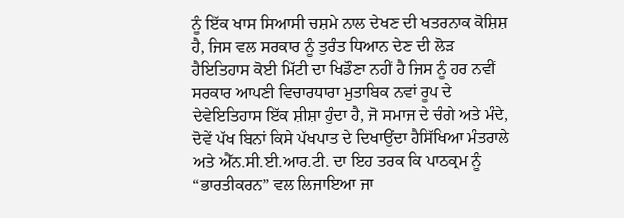ਨੂੰ ਇੱਕ ਖਾਸ ਸਿਆਸੀ ਚਸ਼ਮੇ ਨਾਲ ਦੇਖਣ ਦੀ ਖਤਰਨਾਕ ਕੋਸ਼ਿਸ਼ ਹੈ, ਜਿਸ ਵਲ ਸਰਕਾਰ ਨੂੰ ਤੁਰੰਤ ਧਿਆਨ ਦੇਣ ਦੀ ਲੋੜ ਹੈਇਤਿਹਾਸ ਕੋਈ ਮਿੱਟੀ ਦਾ ਖਿਡੌਣਾ ਨਹੀਂ ਹੈ ਜਿਸ ਨੂੰ ਹਰ ਨਵੀਂ ਸਰਕਾਰ ਆਪਣੀ ਵਿਚਾਰਧਾਰਾ ਮੁਤਾਬਿਕ ਨਵਾਂ ਰੂਪ ਦੇ ਦੇਵੇਇਤਿਹਾਸ ਇੱਕ ਸ਼ੀਸ਼ਾ ਹੁੰਦਾ ਹੈ, ਜੋ ਸਮਾਜ ਦੇ ਚੰਗੇ ਅਤੇ ਮੰਦੇ, ਦੋਵੇਂ ਪੱਖ ਬਿਨਾਂ ਕਿਸੇ ਪੱਖਪਾਤ ਦੇ ਦਿਖਾਉਂਦਾ ਹੈਸਿੱਖਿਆ ਮੰਤਰਾਲੇ ਅਤੇ ਐੱਨ.ਸੀ.ਈ.ਆਰ.ਟੀ. ਦਾ ਇਹ ਤਰਕ ਕਿ ਪਾਠਕ੍ਰਮ ਨੂੰ “ਭਾਰਤੀਕਰਨ” ਵਲ ਲਿਜਾਇਆ ਜਾ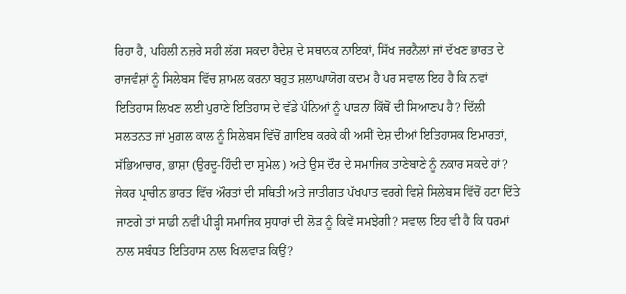ਰਿਹਾ ਹੈ, ਪਹਿਲੀ ਨਜ਼ਰੇ ਸਹੀ ਲੱਗ ਸਕਦਾ ਹੈਦੇਸ਼ ਦੇ ਸਥਾਨਕ ਨਾਇਕਾਂ, ਸਿੱਖ ਜਰਨੈਲਾਂ ਜਾਂ ਦੱਖਣ ਭਾਰਤ ਦੇ ਰਾਜਵੰਸ਼ਾਂ ਨੂੰ ਸਿਲੇਬਸ ਵਿੱਚ ਸ਼ਾਮਲ ਕਰਨਾ ਬਹੁਤ ਸ਼ਲਾਘਾਯੋਗ ਕਦਮ ਹੈ ਪਰ ਸਵਾਲ ਇਹ ਹੈ ਕਿ ਨਵਾਂ ਇਤਿਹਾਸ ਲਿਖਣ ਲਈ ਪੁਰਾਣੇ ਇਤਿਹਾਸ ਦੇ ਵੱਡੇ ਪੰਨਿਆਂ ਨੂੰ ਪਾੜਨਾ ਕਿੱਥੋਂ ਦੀ ਸਿਆਣਪ ਹੈ? ਦਿੱਲੀ ਸਲਤਨਤ ਜਾਂ ਮੁਗ਼ਲ ਕਾਲ ਨੂੰ ਸਿਲੇਬਸ ਵਿੱਚੋਂ ਗ਼ਾਇਬ ਕਰਕੇ ਕੀ ਅਸੀਂ ਦੇਸ਼ ਦੀਆਂ ਇਤਿਹਾਸਕ ਇਮਾਰਤਾਂ, ਸੱਭਿਆਚਾਰ, ਭਾਸ਼ਾ (ਉਰਦੂ-ਹਿੰਦੀ ਦਾ ਸੁਮੇਲ) ਅਤੇ ਉਸ ਦੌਰ ਦੇ ਸਮਾਜਿਕ ਤਾਣੇਬਾਣੇ ਨੂੰ ਨਕਾਰ ਸਕਦੇ ਹਾਂ? ਜੇਕਰ ਪ੍ਰਾਚੀਨ ਭਾਰਤ ਵਿੱਚ ਔਰਤਾਂ ਦੀ ਸਥਿਤੀ ਅਤੇ ਜਾਤੀਗਤ ਪੱਖਪਾਤ ਵਰਗੇ ਵਿਸ਼ੇ ਸਿਲੇਬਸ ਵਿੱਚੋਂ ਹਟਾ ਦਿੱਤੇ ਜਾਣਗੇ ਤਾਂ ਸਾਡੀ ਨਵੀਂ ਪੀੜ੍ਹੀ ਸਮਾਜਿਕ ਸੁਧਾਰਾਂ ਦੀ ਲੋੜ ਨੂੰ ਕਿਵੇਂ ਸਮਝੇਗੀ? ਸਵਾਲ ਇਹ ਵੀ ਹੈ ਕਿ ਧਰਮਾਂ ਨਾਲ ਸਬੰਧਤ ਇਤਿਹਾਸ ਨਾਲ ਖਿਲਵਾੜ ਕਿਉਂ?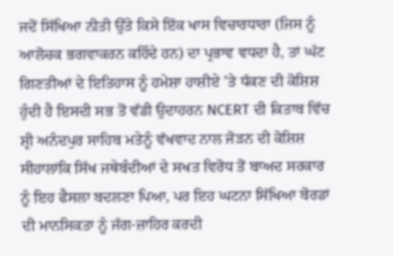ਜਦੋਂ ਸਿੱਖਿਆ ਨੀਤੀ ਉੱਤੇ ਕਿਸੇ ਇੱਕ ਖਾਸ ਵਿਚਾਰਧਾਰਾ (ਜਿਸ ਨੂੰ ਆਲੋਚਕ ਭਗਵਾਕਰਨ ਕਹਿੰਦੇ ਹਨ) ਦਾ ਪ੍ਰਭਾਵ ਵਧਦਾ ਹੈ, ਤਾਂ ਘੱਟ ਗਿਣਤੀਆਂ ਦੇ ਇਤਿਹਾਸ ਨੂੰ ਹਮੇਸ਼ਾ ਹਾਸ਼ੀਏ ’ਤੇ ਧੱਕਣ ਦੀ ਕੋਸ਼ਿਸ਼ ਹੁੰਦੀ ਹੈ ਇਸਦੀ ਸਭ ਤੋਂ ਵੱਡੀ ਉਦਾਹਰਨ NCERT ਦੀ ਕਿਤਾਬ ਵਿੱਚ ਸ਼੍ਰੀ ਅਨੰਦਪੁਰ ਸਾਹਿਬ ਮਤੇਨੂੰ ਵੱਖਵਾਦ ਨਾਲ ਜੋੜਨ ਦੀ ਕੋਸ਼ਿਸ਼ ਸੀਹਾਲਾਂਕਿ ਸਿੱਖ ਜਥੇਬੰਦੀਆਂ ਦੇ ਸਖਤ ਵਿਰੋਧ ਤੋਂ ਬਾਅਦ ਸਰਕਾਰ ਨੂੰ ਇਹ ਫੈਸਲਾ ਬਦਲਣਾ ਪਿਆ, ਪਰ ਇਹ ਘਟਨਾ ਸਿੱਖਿਆ ਬੋਰਡਾਂ ਦੀ ਮਾਨਸਿਕਤਾ ਨੂੰ ਜੱਗ-ਜ਼ਾਹਿਰ ਕਰਦੀ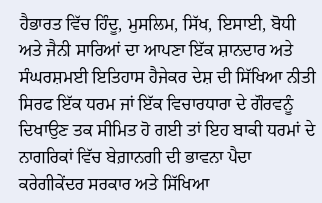ਹੈਭਾਰਤ ਵਿੱਚ ਹਿੰਦੂ, ਮੁਸਲਿਮ, ਸਿੱਖ, ਇਸਾਈ, ਬੋਧੀ ਅਤੇ ਜੈਨੀ ਸਾਰਿਆਂ ਦਾ ਆਪਣਾ ਇੱਕ ਸ਼ਾਨਦਾਰ ਅਤੇ ਸੰਘਰਸ਼ਮਈ ਇਤਿਹਾਸ ਹੈਜੇਕਰ ਦੇਸ਼ ਦੀ ਸਿੱਖਿਆ ਨੀਤੀ ਸਿਰਫ ਇੱਕ ਧਰਮ ਜਾਂ ਇੱਕ ਵਿਚਾਰਧਾਰਾ ਦੇ ਗੌਰਵਨੂੰ ਦਿਖਾਉਣ ਤਕ ਸੀਮਿਤ ਹੋ ਗਈ ਤਾਂ ਇਹ ਬਾਕੀ ਧਰਮਾਂ ਦੇ ਨਾਗਰਿਕਾਂ ਵਿੱਚ ਬੇਗ਼ਾਨਗੀ ਦੀ ਭਾਵਨਾ ਪੈਦਾ ਕਰੇਗੀਕੇਂਦਰ ਸਰਕਾਰ ਅਤੇ ਸਿੱਖਿਆ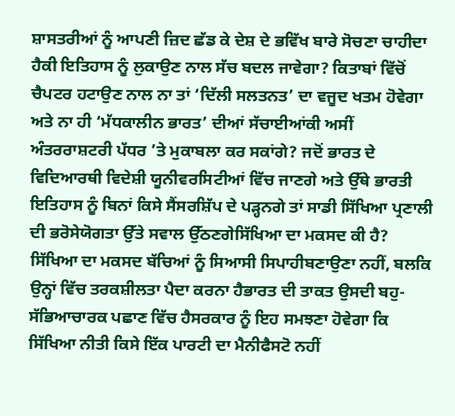ਸ਼ਾਸਤਰੀਆਂ ਨੂੰ ਆਪਣੀ ਜ਼ਿਦ ਛੱਡ ਕੇ ਦੇਸ਼ ਦੇ ਭਵਿੱਖ ਬਾਰੇ ਸੋਚਣਾ ਚਾਹੀਦਾ ਹੈਕੀ ਇਤਿਹਾਸ ਨੂੰ ਲੁਕਾਉਣ ਨਾਲ ਸੱਚ ਬਦਲ ਜਾਵੇਗਾ? ਕਿਤਾਬਾਂ ਵਿੱਚੋਂ ਚੈਪਟਰ ਹਟਾਉਣ ਨਾਲ ਨਾ ਤਾਂ ‘ਦਿੱਲੀ ਸਲਤਨਤ’ ਦਾ ਵਜੂਦ ਖਤਮ ਹੋਵੇਗਾ ਅਤੇ ਨਾ ਹੀ ‘ਮੱਧਕਾਲੀਨ ਭਾਰਤ’ ਦੀਆਂ ਸੱਚਾਈਆਂਕੀ ਅਸੀਂ ਅੰਤਰਰਾਸ਼ਟਰੀ ਪੱਧਰ ’ਤੇ ਮੁਕਾਬਲਾ ਕਰ ਸਕਾਂਗੇ? ਜਦੋਂ ਭਾਰਤ ਦੇ ਵਿਦਿਆਰਥੀ ਵਿਦੇਸ਼ੀ ਯੂਨੀਵਰਸਿਟੀਆਂ ਵਿੱਚ ਜਾਣਗੇ ਅਤੇ ਉੱਥੇ ਭਾਰਤੀ ਇਤਿਹਾਸ ਨੂੰ ਬਿਨਾਂ ਕਿਸੇ ਸੈਂਸਰਸ਼ਿੱਪ ਦੇ ਪੜ੍ਹਨਗੇ ਤਾਂ ਸਾਡੀ ਸਿੱਖਿਆ ਪ੍ਰਣਾਲੀ ਦੀ ਭਰੋਸੇਯੋਗਤਾ ਉੱਤੇ ਸਵਾਲ ਉੱਠਣਗੇਸਿੱਖਿਆ ਦਾ ਮਕਸਦ ਕੀ ਹੈ? ਸਿੱਖਿਆ ਦਾ ਮਕਸਦ ਬੱਚਿਆਂ ਨੂੰ ਸਿਆਸੀ ਸਿਪਾਹੀਬਣਾਉਣਾ ਨਹੀਂ, ਬਲਕਿ ਉਨ੍ਹਾਂ ਵਿੱਚ ਤਰਕਸ਼ੀਲਤਾ ਪੈਦਾ ਕਰਨਾ ਹੈਭਾਰਤ ਦੀ ਤਾਕਤ ਉਸਦੀ ਬਹੁ-ਸੱਭਿਆਚਾਰਕ ਪਛਾਣ ਵਿੱਚ ਹੈਸਰਕਾਰ ਨੂੰ ਇਹ ਸਮਝਣਾ ਹੋਵੇਗਾ ਕਿ ਸਿੱਖਿਆ ਨੀਤੀ ਕਿਸੇ ਇੱਕ ਪਾਰਟੀ ਦਾ ਮੈਨੀਫੈਸਟੋ ਨਹੀਂ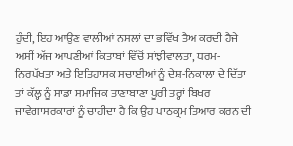ਹੁੰਦੀ, ਇਹ ਆਉਣ ਵਾਲੀਆਂ ਨਸਲਾਂ ਦਾ ਭਵਿੱਖ ਤੈਅ ਕਰਦੀ ਹੈਜੇ ਅਸੀਂ ਅੱਜ ਆਪਣੀਆਂ ਕਿਤਾਬਾਂ ਵਿੱਚੋਂ ਸਾਂਝੀਵਾਲਤਾ, ਧਰਮ-ਨਿਰਪੱਖਤਾ ਅਤੇ ਇਤਿਹਾਸਕ ਸਚਾਈਆਂ ਨੂੰ ਦੇਸ਼-ਨਿਕਾਲਾ ਦੇ ਦਿੱਤਾ ਤਾਂ ਕੱਲ੍ਹ ਨੂੰ ਸਾਡਾ ਸਮਾਜਿਕ ਤਾਣਾਬਾਣਾ ਪੂਰੀ ਤਰ੍ਹਾਂ ਬਿਖਰ ਜਾਵੇਗਾਸਰਕਾਰਾਂ ਨੂੰ ਚਾਹੀਦਾ ਹੈ ਕਿ ਉਹ ਪਾਠਕ੍ਰਮ ਤਿਆਰ ਕਰਨ ਦੀ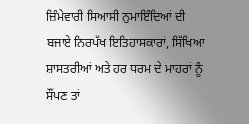ਜ਼ਿੰਮੇਵਾਰੀ ਸਿਆਸੀ ਨੁਮਾਇੰਦਿਆਂ ਦੀ ਬਜਾਏ ਨਿਰਪੱਖ ਇਤਿਹਾਸਕਾਰਾਂ, ਸਿੱਖਿਆ ਸ਼ਾਸਤਰੀਆਂ ਅਤੇ ਹਰ ਧਰਮ ਦੇ ਮਾਹਰਾਂ ਨੂੰ ਸੌਂਪਣ ਤਾਂ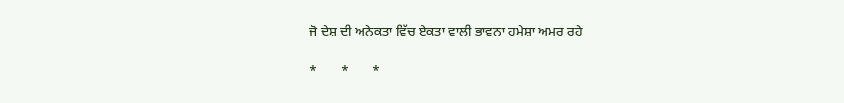ਜੋ ਦੇਸ਼ ਦੀ ਅਨੇਕਤਾ ਵਿੱਚ ਏਕਤਾ ਵਾਲੀ ਭਾਵਨਾ ਹਮੇਸ਼ਾ ਅਮਰ ਰਹੇ

*       *       *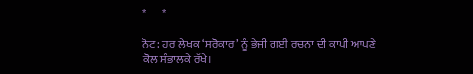*       *

ਨੋਟ: ਹਰ ਲੇਖਕ ‘ਸਰੋਕਾਰ’ ਨੂੰ ਭੇਜੀ ਗਈ ਰਚਨਾ ਦੀ ਕਾਪੀ ਆਪਣੇ ਕੋਲ ਸੰਭਾਲਕੇ ਰੱਖੇ।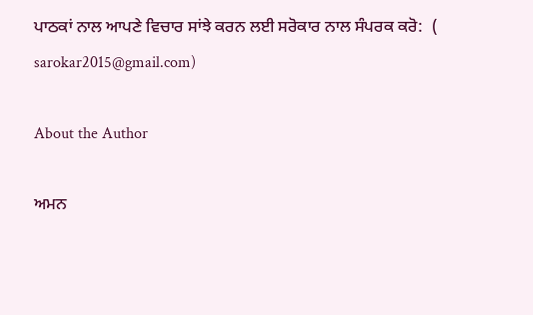ਪਾਠਕਾਂ ਨਾਲ ਆਪਣੇ ਵਿਚਾਰ ਸਾਂਝੇ ਕਰਨ ਲਈ ਸਰੋਕਾਰ ਨਾਲ ਸੰਪਰਕ ਕਰੋ:  (
sarokar2015@gmail.com)

About the Author

ਅਮਨ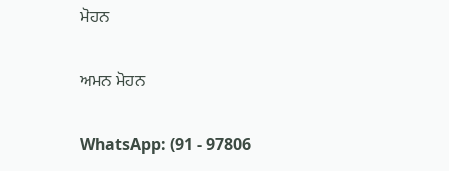ਮੋਹਨ

ਅਮਨ ਮੋਹਨ

WhatsApp: (91 - 97806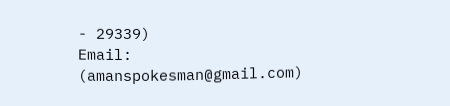- 29339)
Email: (amanspokesman@gmail.com)